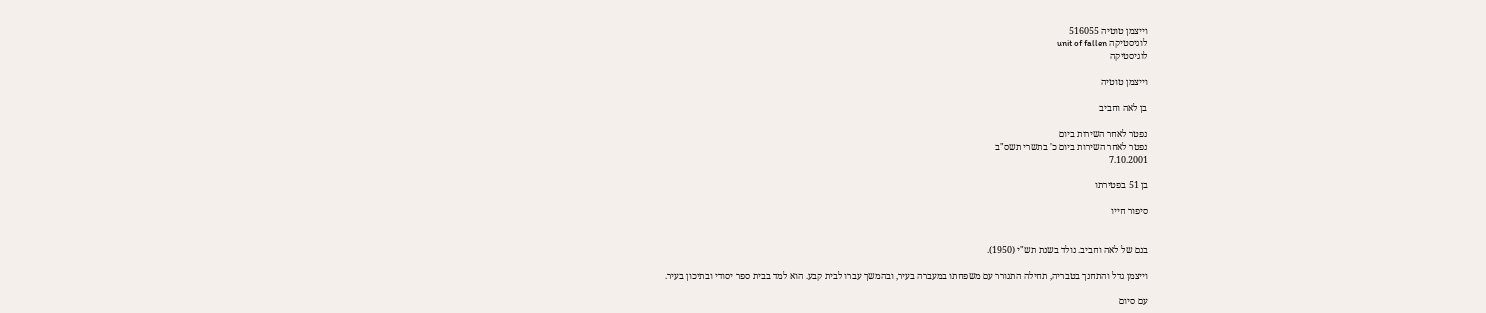וייצמן טוטיה 516055
לוגיסטיקה unit of fallen
לוגיסטיקה

וייצמן טוטיה

בן לאה וחביב

נפטר לאחר השירות ביום
נפטר לאחר השירות ביום כ' בתשרי תשס"ב
7.10.2001

בן 51 בפטירתו

סיפור חייו


בנם של לאה וחביב. נולד בשנת תש"י (1950).

וייצמן גדל והתחנך בטבריה, תחילה התגורר עם משפחתו במעברה בעיר, ובהמשך עברו לבית קבע. הוא למד בבית ספר יסודי ובתיכון בעיר.

עם סיום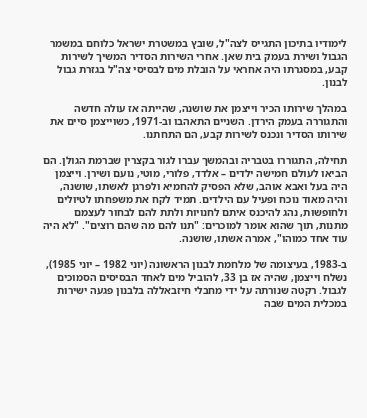לימודיו בתיכון התגייס לצה"ל, שובץ במשטרת ישראל כלוחם במשמר הגבול ושירת בעמק בית שאן. אחרי השירות הסדיר המשיך לשירות קבע, במסגרתו היה אחראי על הובלת מים לבסיסי צה"ל בגזרת גבול לבנון.

במהלך שירותו הכיר וייצמן את שושנה, שהייתה אז עולה חדשה והתגוררה בעמק הירדן. השניים התאהבו וב-1971, כשוייצמן סיים את שירותו הסדיר ונכנס לשירות קבע, הם התחתנו.

תחילה, התגוררו בטבריה ובהמשך עברו לגור בקצרין שברמת הגולן. הם הביאו לעולם חמישה ילדים – אלדד, פלורי, מוטי, נועם ושירן. וייצמן היה בעל ואבא אוהב, שלא הפסיק להחמיא ולפרגן לאשתו, שושנה, והיה מאוד נוכח ופעיל עם הילדים. תמיד לקח את משפחתו לטיולים ולחופשות, נהג להיכנס איתם לחנויות ולתת להם לבחור לעצמם מתנות, תוך שהוא אומר למוכרים: "תנו להם מה שהם רוצים". "לא היה עוד אחד כמוהו", אמרה אשתו, שושנה.

ב-1983, בעיצומה של מלחמת לבנון הראשונה (יוני 1982 – יוני 1985), נשלח וייצמן, שהיה אז בן 33, להוביל מים לאחד הבסיסים הסמוכים לגבול. רקטה שנורתה על ידי מחבלי חיזבאללה בלבנון פגעה ישירות במכלית המים שבה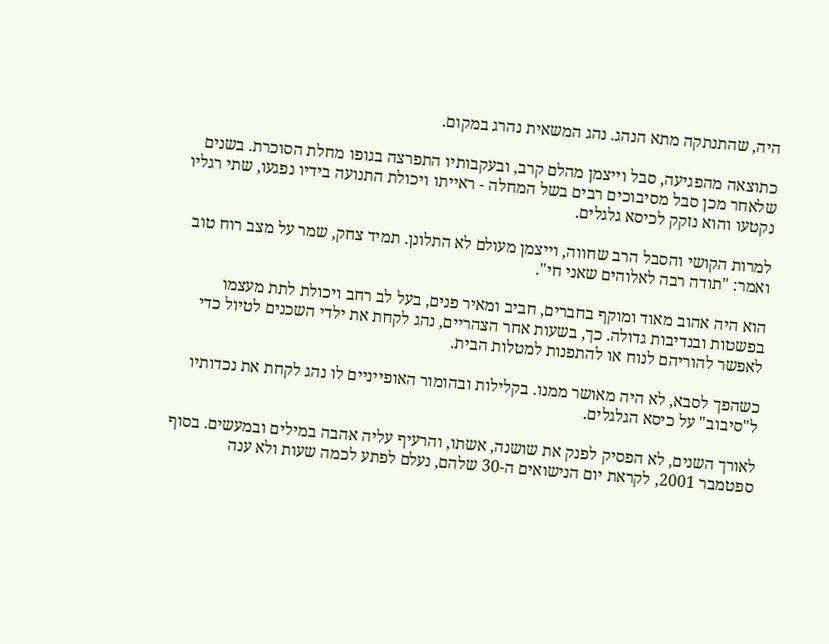היה, שהתנתקה מתא הנהג. נהג המשאית נהרג במקום.

כתוצאה מהפגיעה, סבל וייצמן מהלם קרב, ובעקבותיו התפרצה בגופו מחלת הסוכרת. בשנים שלאחר מכן סבל מסיבוכים רבים בשל המחלה - ראייתו ויכולת התנועה בידיו נפגעו, שתי רגליו נקטעו והוא נזקק לכיסא גלגלים.

למרות הקושי והסבל הרב שחווה, וייצמן מעולם לא התלונן. תמיד צחק, שמר על מצב רוח טוב ואמר: "תודה רבה לאלוהים שאני חי".

הוא היה אהוב מאוד ומוקף בחברים, חביב ומאיר פנים, בעל לב רחב ויכולת לתת מעצמו בפשטות ובנדיבות גדולה. כך, בשעות אחר הצהריים, נהג לקחת את ילדי השכנים לטיול כדי לאפשר להוריהם לנוח או להתפנות למטלות הבית.

כשהפך לסבא, לא היה מאושר ממנו. בקלילות ובהומור האופייניים לו נהג לקחת את נכדותיו ל"סיבוב" על כיסא הגלגלים.

לאורך השנים, לא הפסיק לפנק את שושנה, אשתו, והרעיף עליה אהבה במילים ובמעשים. בסוף ספטמבר 2001, לקראת יום הנישואים ה-30 שלהם, נעלם לפתע לכמה שעות ולא ענה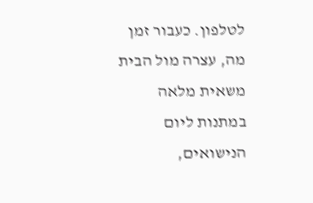לטלפון. כעבור זמן מה, עצרה מול הבית משאית מלאה במתנות ליום הנישואים,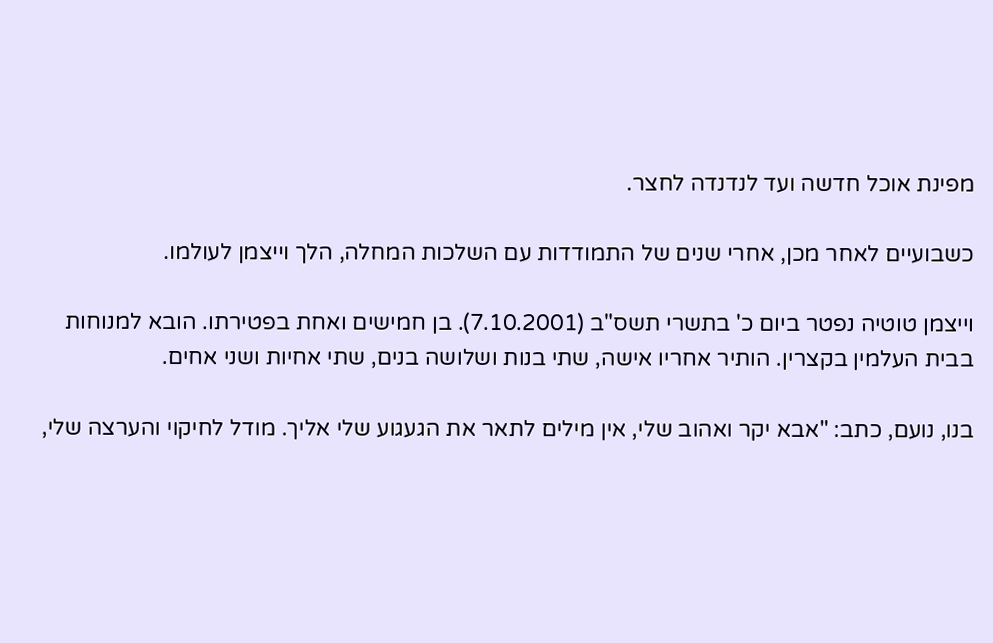מפינת אוכל חדשה ועד לנדנדה לחצר.

כשבועיים לאחר מכן, אחרי שנים של התמודדות עם השלכות המחלה, הלך וייצמן לעולמו.

וייצמן טוטיה נפטר ביום כ' בתשרי תשס"ב (7.10.2001). בן חמישים ואחת בפטירתו. הובא למנוחות בבית העלמין בקצרין. הותיר אחריו אישה, שתי בנות ושלושה בנים, שתי אחיות ושני אחים.

בנו, נועם, כתב: "אבא יקר ואהוב שלי, אין מילים לתאר את הגעגוע שלי אליך. מודל לחיקוי והערצה שלי,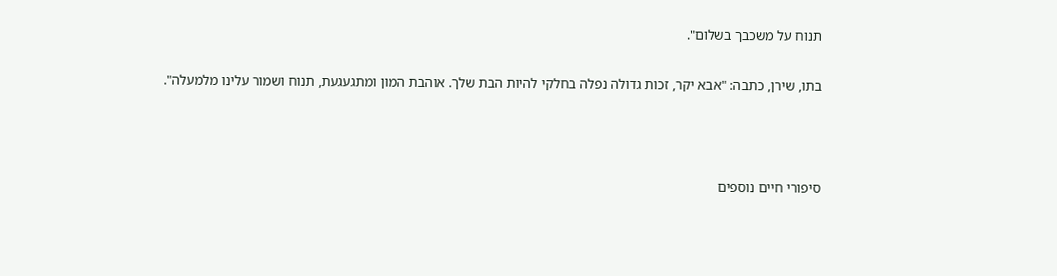תנוח על משכבך בשלום".

בתו, שירן, כתבה: "אבא יקר, זכות גדולה נפלה בחלקי להיות הבת שלך. אוהבת המון ומתגעגעת, תנוח ושמור עלינו מלמעלה".



סיפורי חיים נוספים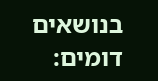בנושאים דומים: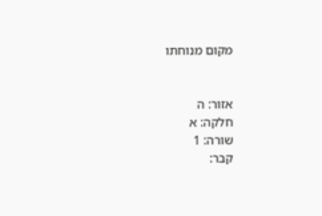מקום מנוחתו


אזור: ה
חלקה: א
שורה: 1
קבר: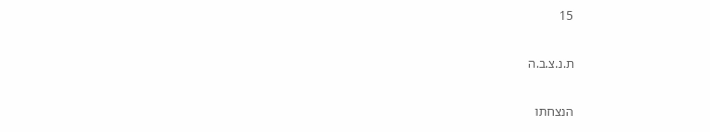15

ת.נ.צ.ב.ה

הנצחתו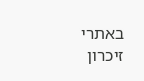באתרי זיכרון